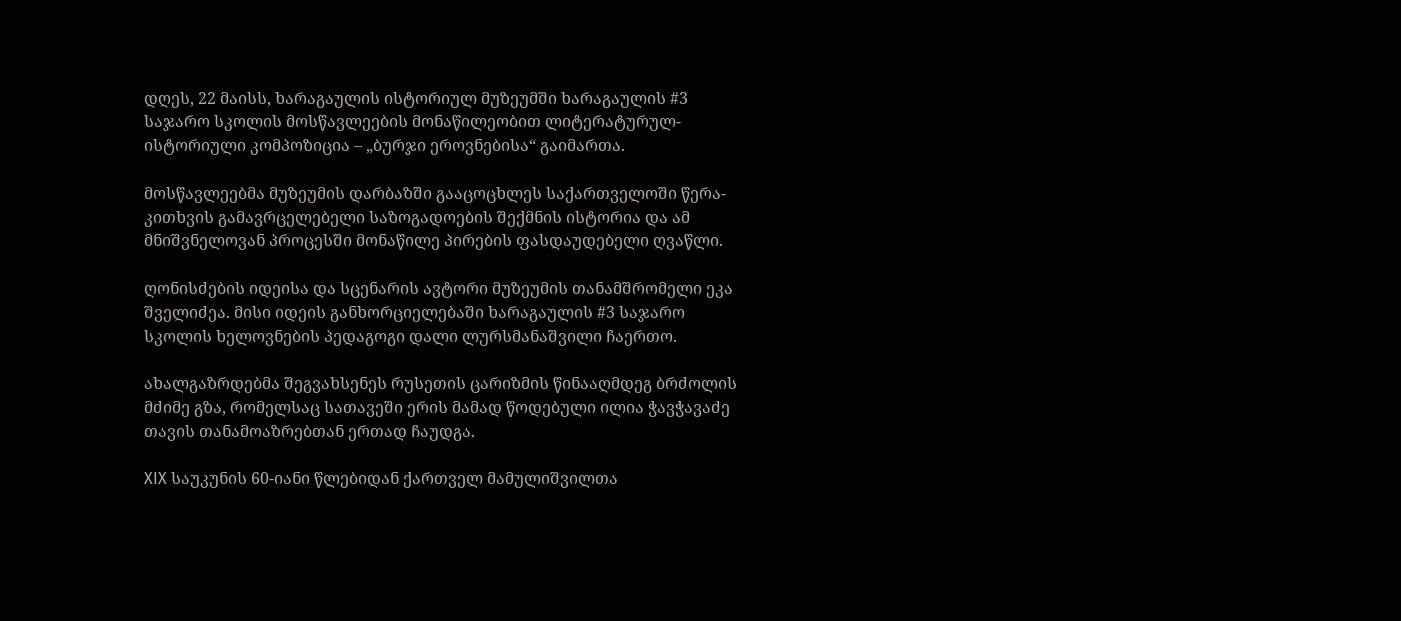დღეს, 22 მაისს, ხარაგაულის ისტორიულ მუზეუმში ხარაგაულის #3 საჯარო სკოლის მოსწავლეების მონაწილეობით ლიტერატურულ-ისტორიული კომპოზიცია – „ბურჯი ეროვნებისა“ გაიმართა.

მოსწავლეებმა მუზეუმის დარბაზში გააცოცხლეს საქართველოში წერა-კითხვის გამავრცელებელი საზოგადოების შექმნის ისტორია და ამ მნიშვნელოვან პროცესში მონაწილე პირების ფასდაუდებელი ღვაწლი.

ღონისძების იდეისა და სცენარის ავტორი მუზეუმის თანამშრომელი ეკა შველიძეა. მისი იდეის განხორციელებაში ხარაგაულის #3 საჯარო სკოლის ხელოვნების პედაგოგი დალი ლურსმანაშვილი ჩაერთო.

ახალგაზრდებმა შეგვახსენეს რუსეთის ცარიზმის წინააღმდეგ ბრძოლის მძიმე გზა, რომელსაც სათავეში ერის მამად წოდებული ილია ჭავჭავაძე თავის თანამოაზრებთან ერთად ჩაუდგა.

XIX საუკუნის 60-იანი წლებიდან ქართველ მამულიშვილთა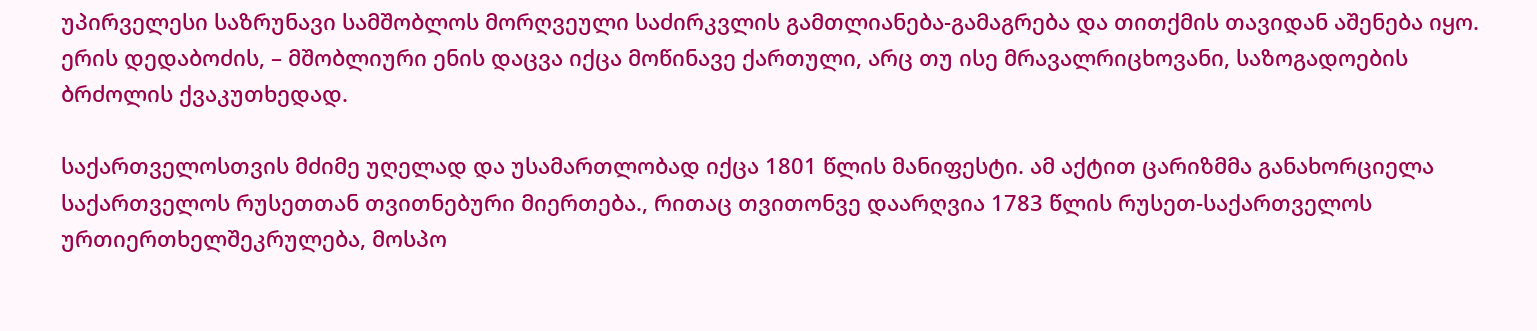უპირველესი საზრუნავი სამშობლოს მორღვეული საძირკვლის გამთლიანება-გამაგრება და თითქმის თავიდან აშენება იყო. ერის დედაბოძის, – მშობლიური ენის დაცვა იქცა მოწინავე ქართული, არც თუ ისე მრავალრიცხოვანი, საზოგადოების ბრძოლის ქვაკუთხედად.

საქართველოსთვის მძიმე უღელად და უსამართლობად იქცა 1801 წლის მანიფესტი. ამ აქტით ცარიზმმა განახორციელა საქართველოს რუსეთთან თვითნებური მიერთება., რითაც თვითონვე დაარღვია 1783 წლის რუსეთ-საქართველოს ურთიერთხელშეკრულება, მოსპო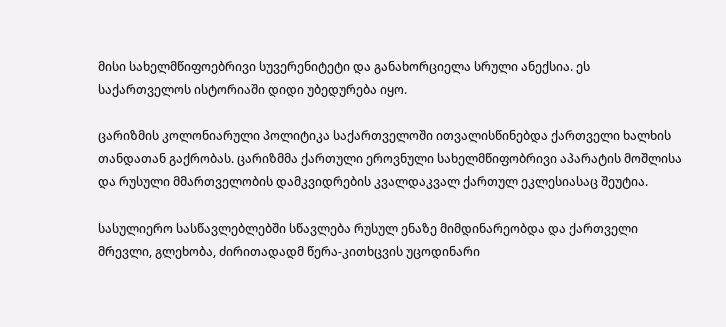მისი სახელმწიფოებრივი სუვერენიტეტი და განახორციელა სრული ანექსია. ეს საქართველოს ისტორიაში დიდი უბედურება იყო.

ცარიზმის კოლონიარული პოლიტიკა საქართველოში ითვალისწინებდა ქართველი ხალხის თანდათან გაქრობას. ცარიზმმა ქართული ეროვნული სახელმწიფობრივი აპარატის მოშლისა და რუსული მმართველობის დამკვიდრების კვალდაკვალ ქართულ ეკლესიასაც შეუტია.

სასულიერო სასწავლებლებში სწავლება რუსულ ენაზე მიმდინარეობდა და ქართველი მრევლი, გლეხობა, ძირითადადმ წერა-კითხცვის უცოდინარი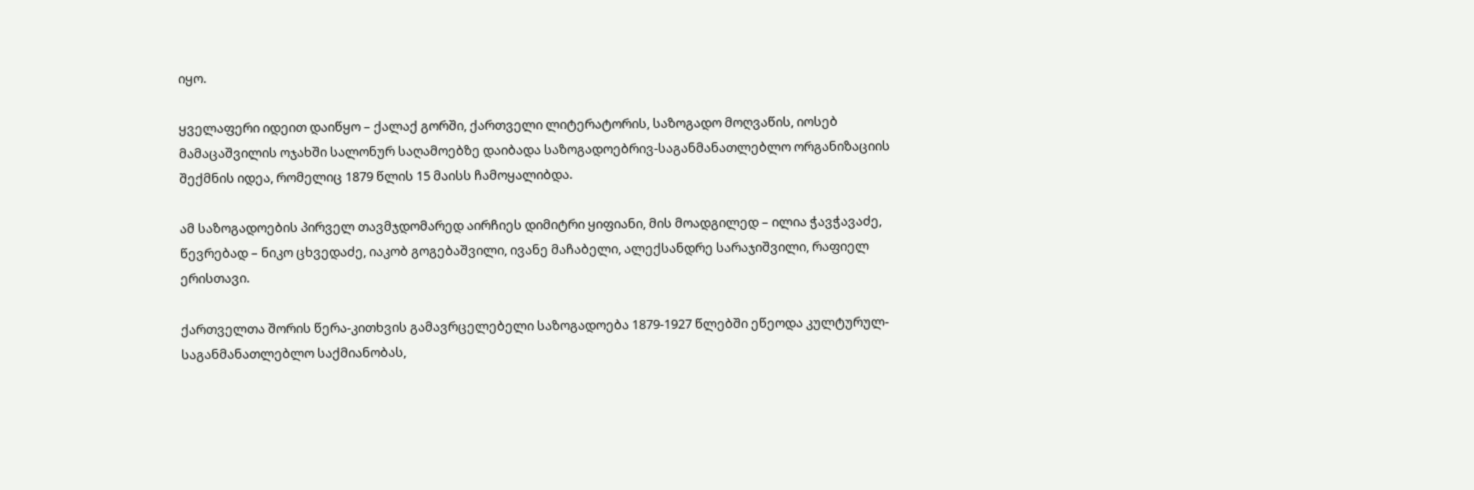იყო.

ყველაფერი იდეით დაიწყო – ქალაქ გორში, ქართველი ლიტერატორის, საზოგადო მოღვაწის, იოსებ მამაცაშვილის ოჯახში სალონურ საღამოებზე დაიბადა საზოგადოებრივ-საგანმანათლებლო ორგანიზაციის შექმნის იდეა, რომელიც 1879 წლის 15 მაისს ჩამოყალიბდა.

ამ საზოგადოების პირველ თავმჯდომარედ აირჩიეს დიმიტრი ყიფიანი, მის მოადგილედ – ილია ჭავჭავაძე, წევრებად – ნიკო ცხვედაძე, იაკობ გოგებაშვილი, ივანე მაჩაბელი, ალექსანდრე სარაჯიშვილი, რაფიელ ერისთავი.

ქართველთა შორის წერა-კითხვის გამავრცელებელი საზოგადოება 1879-1927 წლებში ეწეოდა კულტურულ-საგანმანათლებლო საქმიანობას,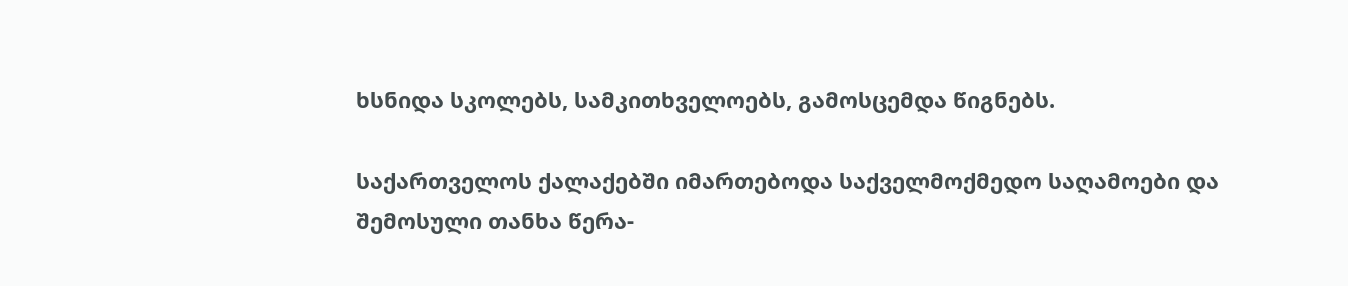ხსნიდა სკოლებს, სამკითხველოებს, გამოსცემდა წიგნებს.

საქართველოს ქალაქებში იმართებოდა საქველმოქმედო საღამოები და შემოსული თანხა წერა-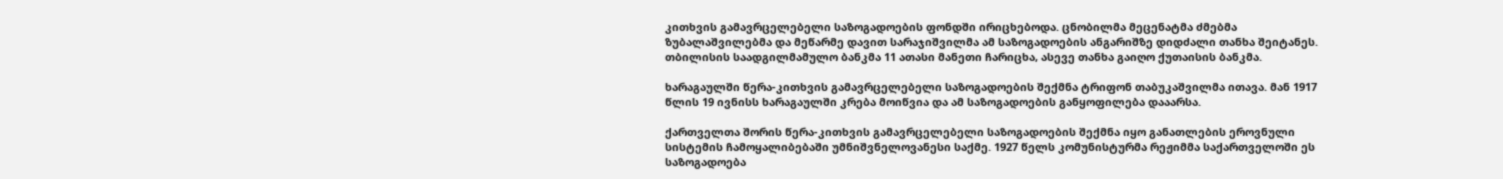კითხვის გამავრცელებელი საზოგადოების ფონდში ირიცხებოდა. ცნობილმა მეცენატმა ძმებმა ზუბალაშვილებმა და მეწარმე დავით სარაჯიშვილმა ამ საზოგადოების ანგარიშზე დიდძალი თანხა შეიტანეს. თბილისის საადგილმამულო ბანკმა 11 ათასი მანეთი ჩარიცხა, ასევე თანხა გაიღო ქუთაისის ბანკმა.

ხარაგაულში წერა-კითხვის გამავრცელებელი საზოგადოების შექმნა ტრიფონ თაბუკაშვილმა ითავა. მან 1917 წლის 19 ივნისს ხარაგაულში კრება მოიწვია და ამ საზოგადოების განყოფილება დააარსა.

ქართველთა შორის წერა-კითხვის გამავრცელებელი საზოგადოების შექმნა იყო განათლების ეროვნული სისტემის ჩამოყალიბებაში უმნიშვნელოვანესი საქმე. 1927 წელს კომუნისტურმა რეჟიმმა საქართველოში ეს საზოგადოება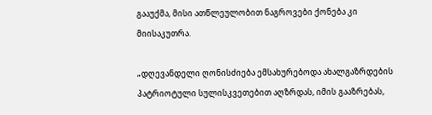გააუქმა, მისი ათწლეულობით ნაგროვები ქონება კი მიისაკუთრა.

„დღევანდელი ღონისძიება ემსახურებოდა ახალგაზრდების პატრიოტული სულისკვეთებით აღზრდას, იმის გააზრებას,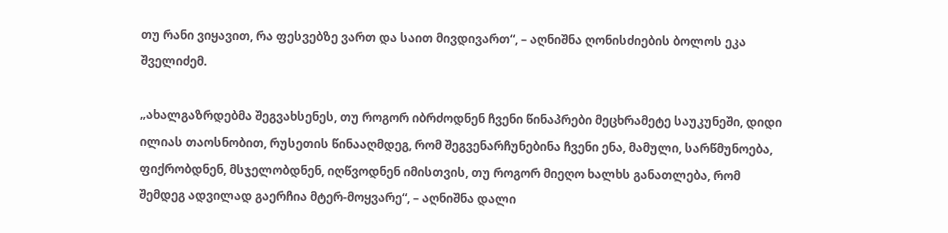თუ რანი ვიყავით, რა ფესვებზე ვართ და საით მივდივართ“, – აღნიშნა ღონისძიების ბოლოს ეკა შველიძემ.

„ახალგაზრდებმა შეგვახსენეს, თუ როგორ იბრძოდნენ ჩვენი წინაპრები მეცხრამეტე საუკუნეში, დიდი ილიას თაოსნობით, რუსეთის წინააღმდეგ, რომ შეგვენარჩუნებინა ჩვენი ენა, მამული, სარწმუნოება, ფიქრობდნენ, მსჯელობდნენ, იღწვოდნენ იმისთვის, თუ როგორ მიეღო ხალხს განათლება, რომ შემდეგ ადვილად გაერჩია მტერ-მოყვარე“, – აღნიშნა დალი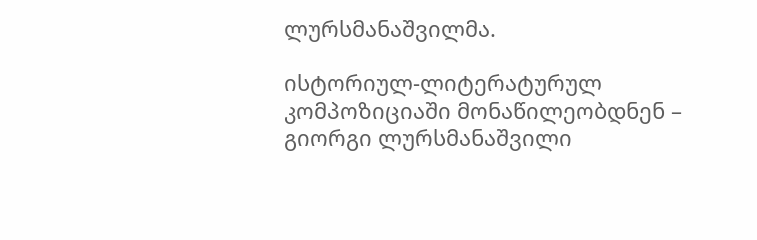ლურსმანაშვილმა.

ისტორიულ-ლიტერატურულ კომპოზიციაში მონაწილეობდნენ – გიორგი ლურსმანაშვილი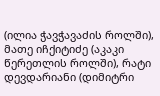(ილია ჭავჭავაძის როლში), მათე იჩქიტიძე (აკაკი წერეთლის როლში), რატი დევდარიანი (დიმიტრი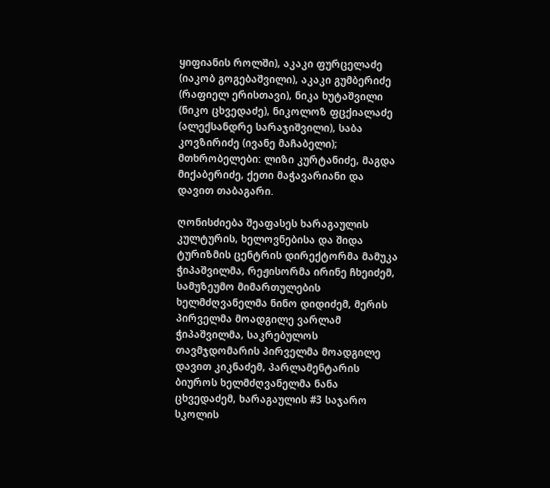ყიფიანის როლში), აკაკი ფურცელაძე (იაკობ გოგებაშვილი), აკაკი გუმბერიძე (რაფიელ ერისთავი), ნიკა ხუტაშვილი (ნიკო ცხვედაძე), ნიკოლოზ ფცქიალაძე (ალექსანდრე სარაჯიშვილი), საბა კოვზირიძე (ივანე მაჩაბელი); მთხრობელები: ლიზი კურტანიძე, მაგდა მიქაბერიძე, ქეთი მაჭავარიანი და დავით თაბაგარი.

ღონისძიება შეაფასეს ხარაგაულის კულტურის, ხელოვნებისა და შიდა ტურიზმის ცენტრის დირექტორმა მამუკა ჭიპაშვილმა, რეჟისორმა ირინე ჩხეიძემ, სამუზეუმო მიმართულების ხელმძღვანელმა ნინო დიდიძემ, მერის პირველმა მოადგილე ვარლამ ჭიპაშვილმა, საკრებულოს თავმჯდომარის პირველმა მოადგილე დავით კიკნაძემ, პარლამენტარის ბიუროს ხელმძღვანელმა ნანა ცხვედაძემ, ხარაგაულის #3 საჯარო სკოლის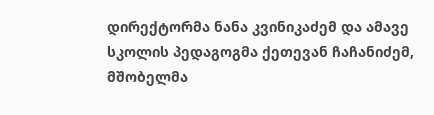დირექტორმა ნანა კვინიკაძემ და ამავე სკოლის პედაგოგმა ქეთევან ჩაჩანიძემ, მშობელმა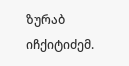ზურაბ იჩქიტიძემ.